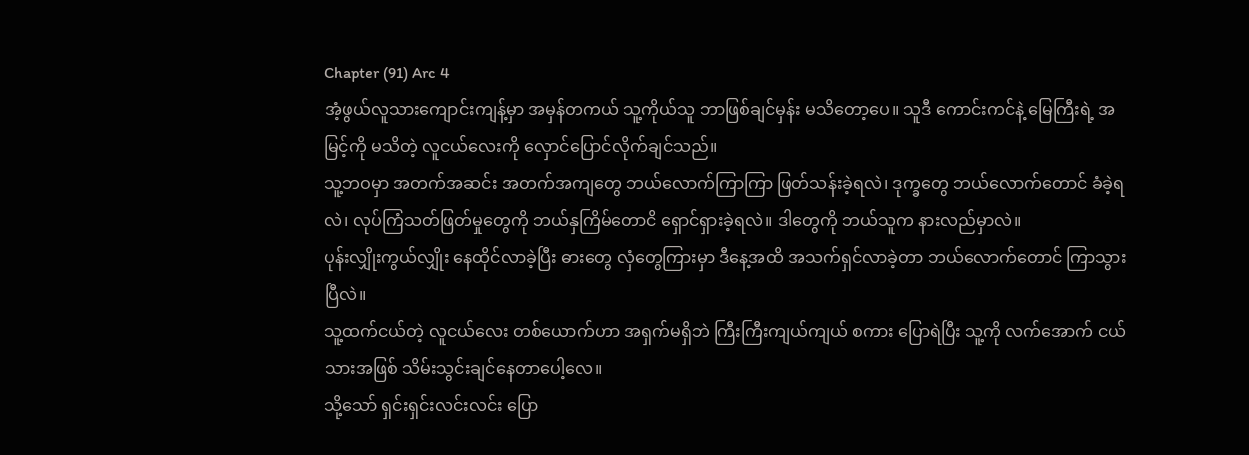Chapter (91) Arc 4
အံ့ဖွယ်လူသားကျောင်းကျန့်မှာ အမှန်တကယ် သူ့ကိုယ်သူ ဘာဖြစ်ချင်မှန်း မသိတော့ပေ။ သူဒီ ကောင်းကင်နဲ့ မြေကြီးရဲ့ အမြင့်ကို မသိတဲ့ လူငယ်လေးကို လှောင်ပြောင်လိုက်ချင်သည်။
သူ့ဘဝမှာ အတက်အဆင်း အတက်အကျတွေ ဘယ်လောက်ကြာကြာ ဖြတ်သန်းခဲ့ရလဲ၊ ဒုက္ခတွေ ဘယ်လောက်တောင် ခံခဲ့ရလဲ၊ လုပ်ကြံသတ်ဖြတ်မှုတွေကို ဘယ်နှကြိမ်တောငိ ရှောင်ရှားခဲ့ရလဲ။ ဒါတွေကို ဘယ်သူက နားလည်မှာလဲ။
ပုန်းလျှိုးကွယ်လျှိုး နေထိုင်လာခဲ့ပြီး ဓားတွေ လှံတွေကြားမှာ ဒီနေ့အထိ အသက်ရှင်လာခဲ့တာ ဘယ်လောက်တောင် ကြာသွားပြီလဲ။
သူ့ထက်ငယ်တဲ့ လူငယ်လေး တစ်ယောက်ဟာ အရှက်မရှိဘဲ ကြီးကြီးကျယ်ကျယ် စကား ပြောရဲပြီး သူ့ကို လက်အောက် ငယ်သားအဖြစ် သိမ်းသွင်းချင်နေတာပေါ့လေ။
သို့သော် ရှင်းရှင်းလင်းလင်း ပြော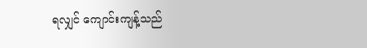ရလျှင် ကျောင်းကျန့်သည်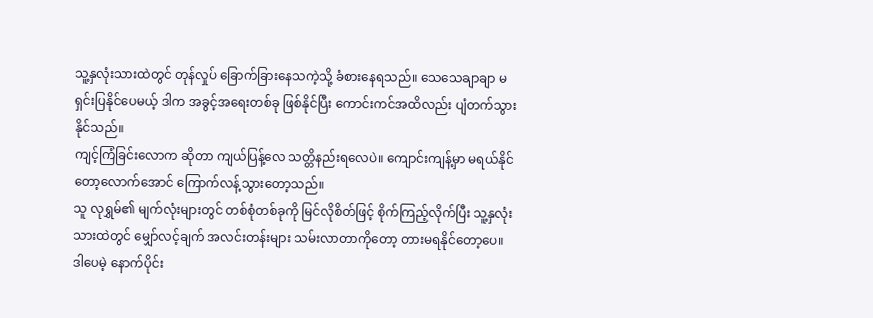သူ့နှလုံးသားထဲတွင် တုန်လှုပ် ခြောက်ခြားနေသကဲ့သို့ ခံစားနေရသည်။ သေသေချာချာ မရှင်းပြနိုင်ပေမယ့် ဒါက အခွင့်အရေးတစ်ခု ဖြစ်နိုင်ပြီး ကောင်းကင်အထိလည်း ပျံတက်သွားနိုင်သည်။
ကျင့်ကြံခြင်းလောက ဆိုတာ ကျယ်ပြန့်လေ သတ္တိနည်းရလေပဲ။ ကျောင်းကျန့်မှာ မရယ်နိုင်တော့လောက်အောင် ကြောက်လန့်သွားတော့သည်။
သူ လုရွှမ်၏ မျက်လုံးများတွင် တစ်စုံတစ်ခုကို မြင်လိုစိတ်ဖြင့် စိုက်ကြည့်လိုက်ပြီး သူ့နှလုံးသားထဲတွင် မျှော်လင့်ချက် အလင်းတန်းများ သမ်းလာတာကိုတော့ တားမရနိုင်တော့ပေ။
ဒါပေမဲ့ နောက်ပိုင်း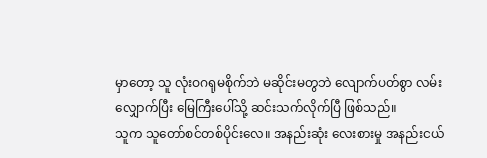မှာတော့ သူ လုံးဝဂရုမစိုက်ဘဲ မဆိုင်းမတွဘဲ လျောက်ပတ်စွာ လမ်းလျှောက်ပြီး မြေကြီးပေါ်သို့ ဆင်းသက်လိုက်ပြီ ဖြစ်သည်။
သူက သူတော်စင်တစ်ပိုင်းလေ။ အနည်းဆုံး လေးစားမှု အနည်းငယ်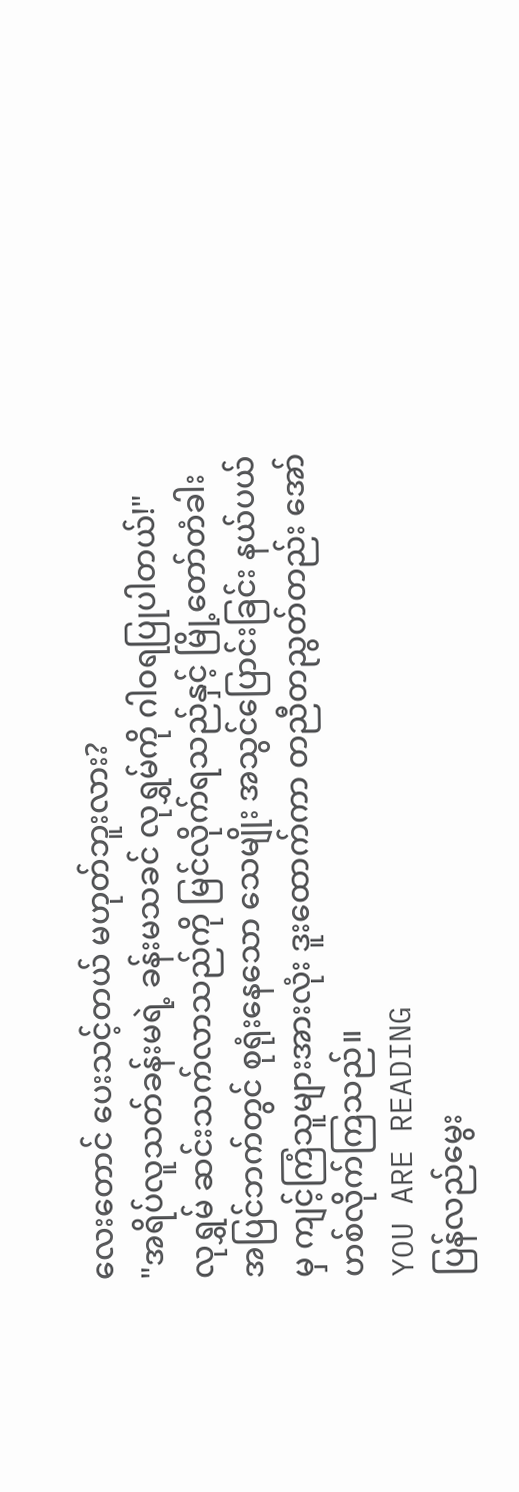လေးတောင် ပေးသင့်တယ် မဟုတ်ဘူးလား?
"အရိပ်လူသတ်ခန်းမရဲ့ ခန်းမသခင် လုရွှမ်ကို ဂါဝရပြုပါတယ်!"
လုရွှမ် ဆင်းသက်လာသည်ကို မြင်လိုက်ရသည်နှင့် မြို့တော်တံခါး အပြင်ဘက်တွင် စုရုံးနေသော သေမျိုး အသွင်ပြောင်းခြင်း နယ်ပယ်မှ ကျင့်ကြံသူများအားလုံး ဒူးထောက်ကာ တညီတညွတ်တည်း အော်ဟစ်လိုက်ကြသည်။
YOU ARE READING
ပြန်လည်မွေး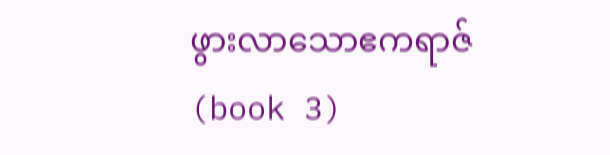ဖွားလာသောဧကရာဇ် (book 3)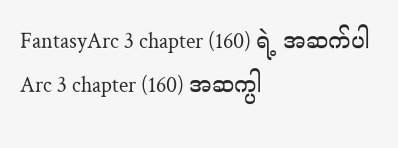FantasyArc 3 chapter (160) ရဲ့ အဆက်ပါ Arc 3 chapter (160) အဆက္ပါ